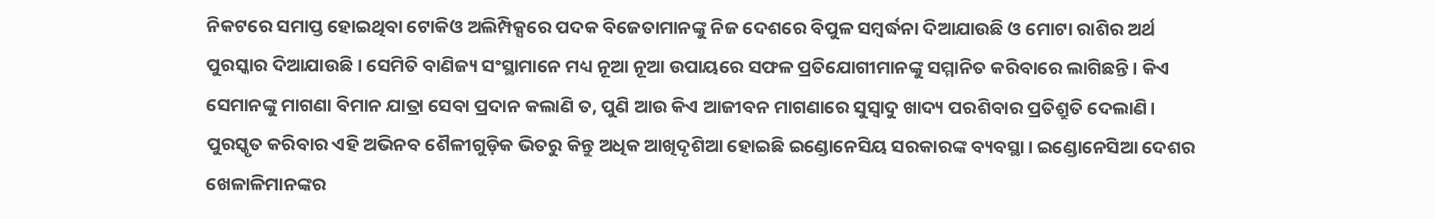ନିକଟରେ ସମାପ୍ତ ହୋଇଥିବା ଟୋକିଓ ଅଲିମ୍ପିକ୍ସରେ ପଦକ ବିଜେତାମାନଙ୍କୁ ନିଜ ଦେଶରେ ବିପୁଳ ସମ୍ବର୍ଦ୍ଧନା ଦିଆଯାଉଛି ଓ ମୋଟା ରାଶିର ଅର୍ଥ ପୁରସ୍କାର ଦିଆଯାଉଛି। ସେମିତି ବାଣିଜ୍ୟ ସଂସ୍ଥାମାନେ ମଧ୍ୟ ନୂଆ ନୂଆ ଉପାୟରେ ସଫଳ ପ୍ରତିଯୋଗୀମାନଙ୍କୁ ସମ୍ମାନିତ କରିବାରେ ଲାଗିଛନ୍ତି। କିଏ ସେମାନଙ୍କୁ ମାଗଣା ବିମାନ ଯାତ୍ରା ସେବା ପ୍ରଦାନ କଲାଣି ତ, ପୁଣି ଆଉ କିଏ ଆଜୀବନ ମାଗଣାରେ ସୁସ୍ୱାଦୁ ଖାଦ୍ୟ ପରଶିବାର ପ୍ରତିଶ୍ରୁତି ଦେଲାଣି।
ପୁରସ୍କୃତ କରିବାର ଏହି ଅଭିନବ ଶୈଳୀଗୁଡ଼ିକ ଭିତରୁ କିନ୍ତୁ ଅଧିକ ଆଖିଦୃଶିଆ ହୋଇଛି ଇଣ୍ଡୋନେସିୟ ସରକାରଙ୍କ ବ୍ୟବସ୍ଥା। ଇଣ୍ଡୋନେସିଆ ଦେଶର ଖେଳାଳିମାନଙ୍କର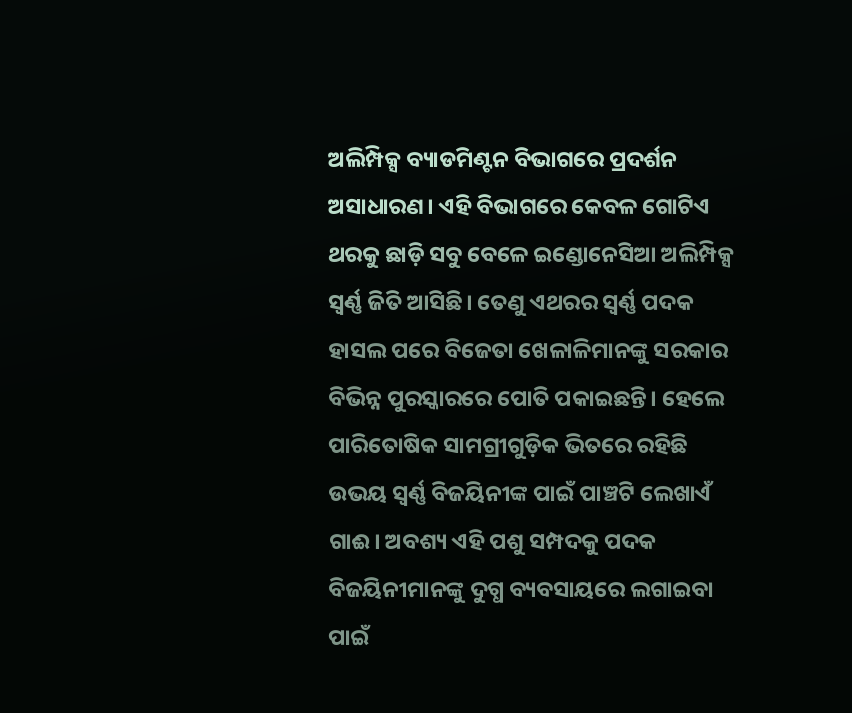ଅଲିମ୍ପିକ୍ସ ବ୍ୟାଡମିଣ୍ଟନ ବିଭାଗରେ ପ୍ରଦର୍ଶନ ଅସାଧାରଣ। ଏହି ବିଭାଗରେ କେବଳ ଗୋଟିଏ ଥରକୁ ଛାଡ଼ି ସବୁ ବେଳେ ଇଣ୍ଡୋନେସିଆ ଅଲିମ୍ପିକ୍ସ ସ୍ୱର୍ଣ୍ଣ ଜିତି ଆସିଛି। ତେଣୁ ଏଥରର ସ୍ୱର୍ଣ୍ଣ ପଦକ ହାସଲ ପରେ ବିଜେତା ଖେଳାଳିମାନଙ୍କୁ ସରକାର ବିଭିନ୍ନ ପୁରସ୍କାରରେ ପୋତି ପକାଇଛନ୍ତି। ହେଲେ ପାରିତୋଷିକ ସାମଗ୍ରୀଗୁଡ଼ିକ ଭିତରେ ରହିଛି ଉଭୟ ସ୍ୱର୍ଣ୍ଣ ବିଜୟିନୀଙ୍କ ପାଇଁ ପାଞ୍ଚଟି ଲେଖାଏଁ ଗାଈ। ଅବଶ୍ୟ ଏହି ପଶୁ ସମ୍ପଦକୁ ପଦକ ବିଜୟିନୀମାନଙ୍କୁ ଦୁଗ୍ଧ ବ୍ୟବସାୟରେ ଲଗାଇବା ପାଇଁ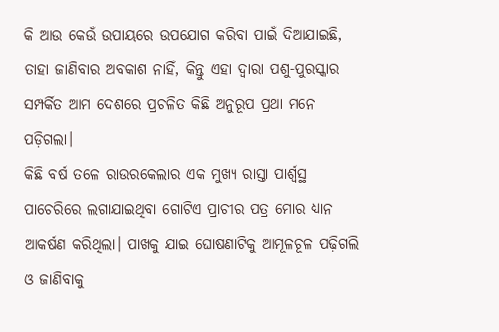କି ଆଉ କେଉଁ ଉପାୟରେ ଉପଯୋଗ କରିବା ପାଇଁ ଦିଆଯାଇଛି, ତାହା ଜାଣିବାର ଅବକାଶ ନାହିଁ, କିନ୍ତୁ ଏହା ଦ୍ବାରା ପଶୁ-ପୁରସ୍କାର ସମ୍ପର୍କିତ ଆମ ଦେଶରେ ପ୍ରଚଳିତ କିଛି ଅନୁରୂପ ପ୍ରଥା ମନେ ପଡ଼ିଗଲା।
କିଛି ବର୍ଷ ତଳେ ରାଉରକେଲାର ଏକ ମୁଖ୍ୟ ରାସ୍ତା ପାର୍ଶ୍ୱସ୍ଥ ପାଚେରିରେ ଲଗାଯାଇଥିବା ଗୋଟିଏ ପ୍ରାଚୀର ପତ୍ର ମୋର ଧ୍ୟାନ ଆକର୍ଷଣ କରିଥିଲା। ପାଖକୁ ଯାଇ ଘୋଷଣାଟିକୁ ଆମୂଳଚୂଳ ପଢ଼ିଗଲି ଓ ଜାଣିବାକୁ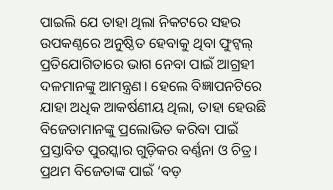ପାଇଲି ଯେ ତାହା ଥିଲା ନିକଟରେ ସହର ଉପକଣ୍ଠରେ ଅନୁଷ୍ଠିତ ହେବାକୁ ଥିବା ଫୁଟ୍ବଲ୍ ପ୍ରତିଯୋଗିତାରେ ଭାଗ ନେବା ପାଇଁ ଆଗ୍ରହୀ ଦଳମାନଙ୍କୁ ଆମନ୍ତ୍ରଣ। ହେଲେ ବିଜ୍ଞାପନଟିରେ ଯାହା ଅଧିକ ଆକର୍ଷଣୀୟ ଥିଲା, ତାହା ହେଉଛି ବିଜେତାମାନଙ୍କୁ ପ୍ରଲୋଭିତ କରିବା ପାଇଁ ପ୍ରସ୍ତାବିତ ପୁରସ୍କାର ଗୁଡ଼ିକର ବର୍ଣ୍ଣନା ଓ ଚିତ୍ର। ପ୍ରଥମ ବିଜେତାଙ୍କ ପାଇଁ ‘ବଡ଼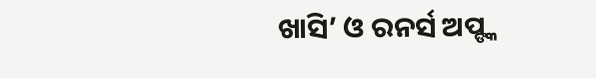ଖାସି’ ଓ ରନର୍ସ ଅପ୍ଙ୍କ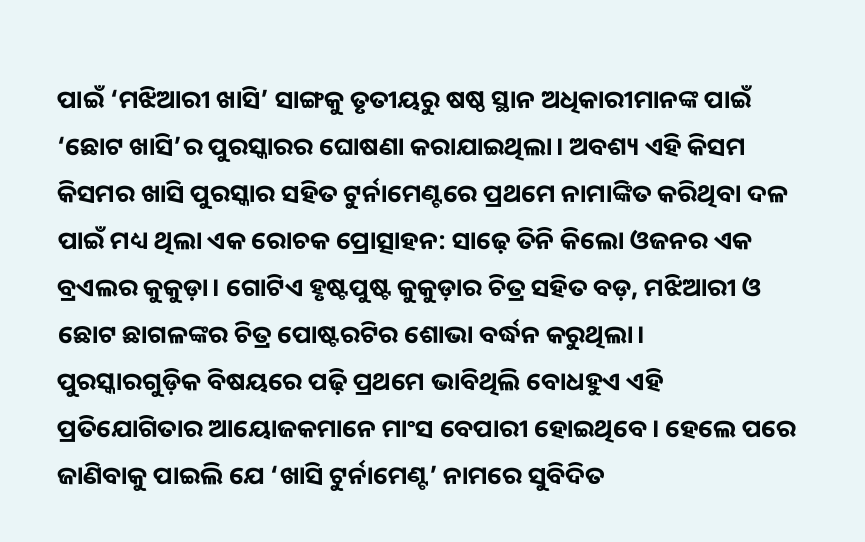ପାଇଁ ‘ମଝିଆରୀ ଖାସି’ ସାଙ୍ଗକୁ ତୃତୀୟରୁ ଷଷ୍ଠ ସ୍ଥାନ ଅଧିକାରୀମାନଙ୍କ ପାଇଁ ‘ଛୋଟ ଖାସି’ର ପୁରସ୍କାରର ଘୋଷଣା କରାଯାଇଥିଲା। ଅବଶ୍ୟ ଏହି କିସମ କିସମର ଖାସି ପୁରସ୍କାର ସହିତ ଟୁର୍ନାମେଣ୍ଟରେ ପ୍ରଥମେ ନାମାଙ୍କିତ କରିଥିବା ଦଳ ପାଇଁ ମଧ୍ୟ ଥିଲା ଏକ ରୋଚକ ପ୍ରୋତ୍ସାହନ: ସାଢ଼େ ତିନି କିଲୋ ଓଜନର ଏକ ବ୍ରଏଲର କୁକୁଡ଼ା। ଗୋଟିଏ ହୃଷ୍ଟପୁଷ୍ଟ କୁକୁଡ଼ାର ଚିତ୍ର ସହିତ ବଡ଼, ମଝିଆରୀ ଓ ଛୋଟ ଛାଗଳଙ୍କର ଚିତ୍ର ପୋଷ୍ଟରଟିର ଶୋଭା ବର୍ଦ୍ଧନ କରୁଥିଲା।
ପୁରସ୍କାରଗୁଡ଼ିକ ବିଷୟରେ ପଢ଼ି ପ୍ରଥମେ ଭାବିଥିଲି ବୋଧହୁଏ ଏହି ପ୍ରତିଯୋଗିତାର ଆୟୋଜକମାନେ ମାଂସ ବେପାରୀ ହୋଇଥିବେ। ହେଲେ ପରେ ଜାଣିବାକୁ ପାଇଲି ଯେ ‘ଖାସି ଟୁର୍ନାମେଣ୍ଟ’ ନାମରେ ସୁବିଦିତ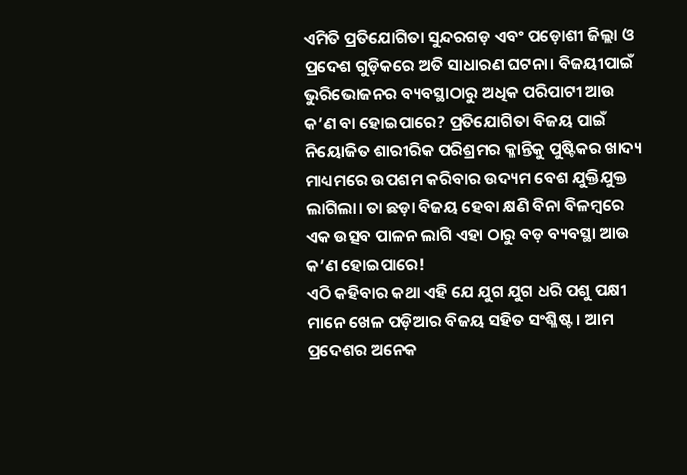ଏମିତି ପ୍ରତିଯୋଗିତା ସୁନ୍ଦରଗଡ଼ ଏବଂ ପଡ଼ୋଶୀ ଜିଲ୍ଲା ଓ ପ୍ରଦେଶ ଗୁଡ଼ିକରେ ଅତି ସାଧାରଣ ଘଟନା। ବିଜୟୀପାଇଁ ଭୁରିଭୋଜନର ବ୍ୟବସ୍ଥାଠାରୁ ଅଧିକ ପରିପାଟୀ ଆଉ କ’ଣ ବା ହୋଇପାରେ? ପ୍ରତିଯୋଗିତା ବିଜୟ ପାଇଁ ନିୟୋଜିତ ଶାରୀରିକ ପରିଶ୍ରମର କ୍ଳାନ୍ତିକୁ ପୁଷ୍ଟିକର ଖାଦ୍ୟ ମାଧ୍ୟମରେ ଉପଶମ କରିବାର ଉଦ୍ୟମ ବେଶ ଯୁକ୍ତିଯୁକ୍ତ ଲାଗିଲା। ତା ଛଡ଼ା ବିଜୟ ହେବା କ୍ଷଣି ବିନା ବିଳମ୍ବରେ ଏକ ଉତ୍ସବ ପାଳନ ଲାଗି ଏହା ଠାରୁ ବଡ଼ ବ୍ୟବସ୍ଥା ଆଉ କ’ଣ ହୋଇପାରେ!
ଏଠି କହିବାର କଥା ଏହି ଯେ ଯୁଗ ଯୁଗ ଧରି ପଶୁ ପକ୍ଷୀ ମାନେ ଖେଳ ପଡ଼ିଆର ବିଜୟ ସହିତ ସଂଶ୍ଳିଷ୍ଟ। ଆମ ପ୍ରଦେଶର ଅନେକ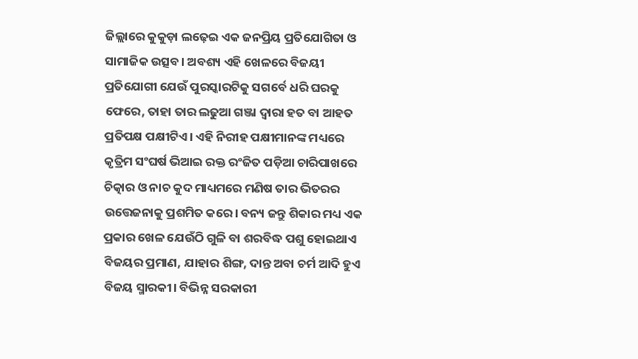ଜିଲ୍ଲାରେ କୁକୁଡ଼ା ଲଢ଼େଇ ଏକ ଜନପ୍ରିୟ ପ୍ରତିଯୋଗିତା ଓ ସାମାଜିକ ଉତ୍ସବ। ଅବଶ୍ୟ ଏହି ଖେଳରେ ବିଜୟୀ ପ୍ରତିଯୋଗୀ ଯେଉଁ ପୁରସ୍କାରଟିକୁ ସଗର୍ବେ ଧରି ଘରକୁ ଫେରେ, ତାହା ତାର ଲଢୁଆ ଗଞ୍ଜା ଦ୍ୱାରା ହତ ବା ଆହତ ପ୍ରତିପକ୍ଷ ପକ୍ଷୀଟିଏ। ଏହି ନିରୀହ ପକ୍ଷୀମାନଙ୍କ ମଧ୍ୟରେ କୃତ୍ରିମ ସଂଘର୍ଷ ଭିଆଇ ରକ୍ତ ରଂଜିତ ପଡ଼ିଆ ଚାରିପାଖରେ ଚିତ୍କାର ଓ ନାଚ କୁଦ ମାଧ୍ୟମରେ ମଣିଷ ତାର ଭିତରର ଉତ୍ତେଜନାକୁ ପ୍ରଶମିତ କରେ। ବନ୍ୟ ଜନ୍ତୁ ଶିକାର ମଧ୍ୟ ଏକ ପ୍ରକାର ଖେଳ ଯେଉଁଠି ଗୁଳି ବା ଶରବିଦ୍ଧ ପଶୁ ହୋଇଥାଏ ବିଜୟର ପ୍ରମାଣ, ଯାହାର ଶିଙ୍ଗ, ଦାନ୍ତ ଅବା ଚର୍ମ ଆଦି ହୁଏ ବିଜୟ ସ୍ମାରକୀ। ବିଭିନ୍ନ ସରକାରୀ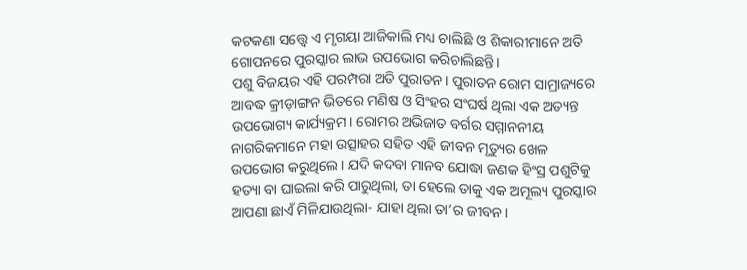କଟକଣା ସତ୍ତ୍ୱେ ଏ ମୃଗୟା ଆଜିକାଲି ମଧ୍ୟ ଚାଲିଛି ଓ ଶିକାରୀମାନେ ଅତି ଗୋପନରେ ପୁରସ୍କାର ଲାଭ ଉପଭୋଗ କରିଚାଲିଛନ୍ତି।
ପଶୁ ବିଜୟର ଏହି ପରମ୍ପରା ଅତି ପୁରାତନ। ପୁରାତନ ରୋମ ସାମ୍ରାଜ୍ୟରେ ଆବଦ୍ଧ କ୍ରୀଡ଼ାଙ୍ଗନ ଭିତରେ ମଣିଷ ଓ ସିଂହର ସଂଘର୍ଷ ଥିଲା ଏକ ଅତ୍ୟନ୍ତ ଉପଭୋଗ୍ୟ କାର୍ଯ୍ୟକ୍ରମ। ରୋମର ଅଭିଜାତ ବର୍ଗର ସମ୍ମାନନୀୟ ନାଗରିକମାନେ ମହା ଉତ୍ସାହର ସହିତ ଏହି ଜୀବନ ମୃତ୍ୟୁର ଖେଳ ଉପଭୋଗ କରୁଥିଲେ। ଯଦି କଦବା ମାନବ ଯୋଦ୍ଧା ଜଣକ ହିଂସ୍ର ପଶୁଟିକୁ ହତ୍ୟା ବା ଘାଇଲା କରି ପାରୁଥିଲା, ତା ହେଲେ ତାକୁ ଏକ ଅମୂଲ୍ୟ ପୁରସ୍କାର ଆପଣା ଛାଏଁ ମିଳିଯାଉଥିଲା- ଯାହା ଥିଲା ତା’ର ଜୀବନ।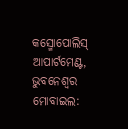କସ୍ମୋପୋଲିସ୍ ଆପାର୍ଟମେଣ୍ଟ, ଭୁବନେଶ୍ବର
ମୋବାଇଲ: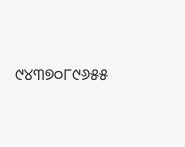୯୪୩୭୦୮୯୬୫୫